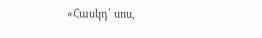«Հասկդ՝ սոս,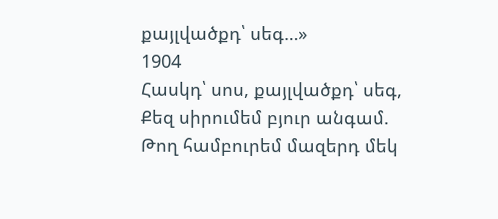քայլվածքդ՝ սեգ…»
1904
Հասկդ՝ սոս, քայլվածքդ՝ սեգ,
Քեզ սիրումեմ բյուր անգամ.
Թող համբուրեմ մազերդ մեկ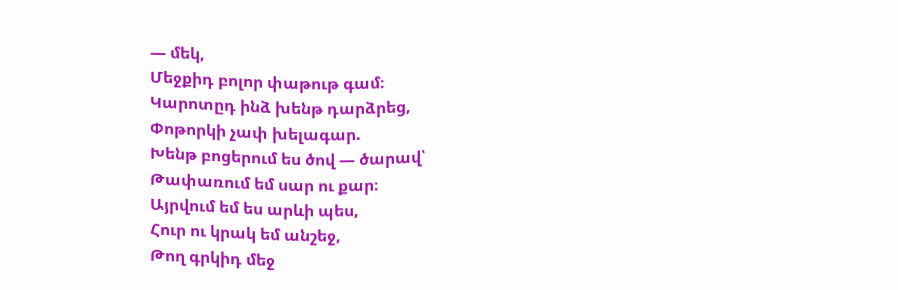— մեկ,
Մեջքիդ բոլոր փաթութ գամ։
Կարոտըդ ինձ խենթ դարձրեց,
Փոթորկի չափ խելագար.
Խենթ բոցերում ես ծով — ծարավ՝
Թափառում եմ սար ու քար։
Այրվում եմ ես արևի պես,
Հուր ու կրակ եմ անշեջ,
Թող գրկիդ մեջ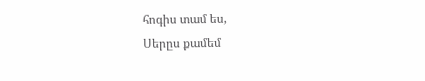հոգիս տամ ես,
Սերըս քամեմ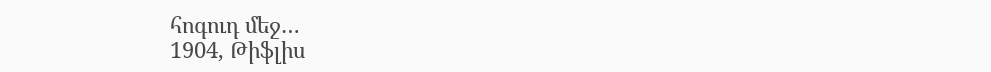հոգուդ մեջ…
1904, Թիֆլիս